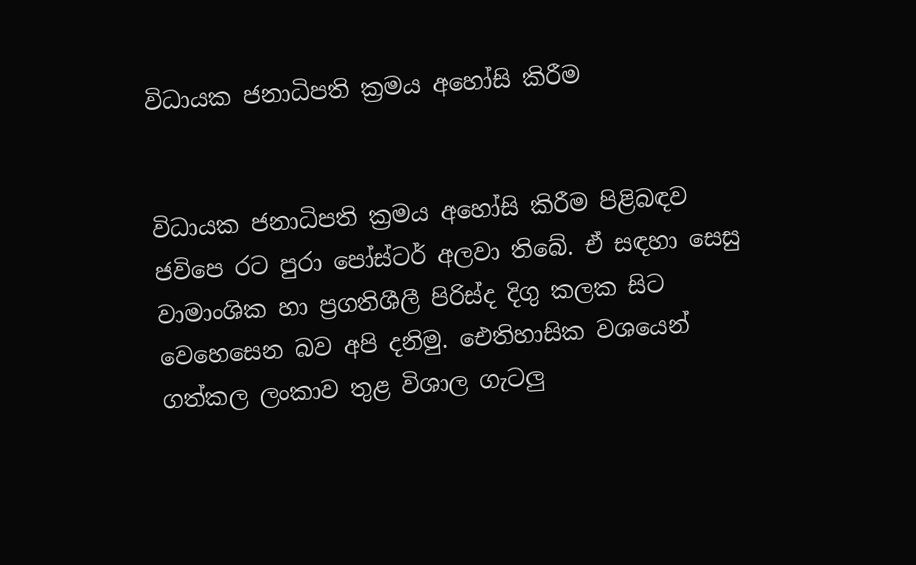විධායක ජනාධිපති ක්‍රමය අහෝසි කිරීම


විධායක ජනාධිපති ක්‍රමය අහෝසි කිරීම පිළිබඳව ජවිපෙ රට පුරා පෝස්ටර් අලවා තිබේ. ඒ සඳහා සෙසු වාමාංශික හා ප්‍රගතිශීලී පිරිස්ද දිගු කලක සිට වෙහෙසෙන බව අපි දනිමු. ඓතිහාසික වශයෙන් ගත්කල ලංකාව තුළ විශාල ගැටලු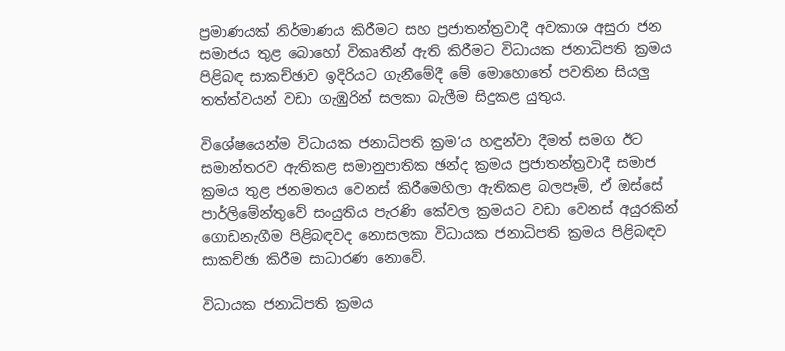ප්‍රමාණයක් නිර්මාණය කිරීමට සහ ප්‍රජාතන්ත්‍රවාදී අවකාශ අසුරා ජන සමාජය තුළ බොහෝ විකෘතීන් ඇති කිරීමට විධායක ජනාධිපති ක්‍රමය පිළිබඳ සාකච්ඡාව ඉදිරියට ගැනීමේදී මේ මොහොතේ පවතින සියලු තත්ත්වයන් වඩා ගැඹුරින් සලකා බැලීම සිදුකළ යුතුය.

විශේෂයෙන්ම විධායක ජනාධිපති ක්‍රම‘ය හඳුන්වා දීමත් සමග ඊට සමාන්තරව ඇතිකළ සමානුපාතික ඡන්ද ක්‍රමය ප්‍රජාතන්ත්‍රවාදී සමාජ ක්‍රමය තුළ ජනමතය වෙනස් කිරීමෙහිලා ඇතිකළ බලපෑම්, ඒ ඔස්සේ පාර්ලිමේන්තුවේ සංයුතිය පැරණි කේවල ක්‍රමයට වඩා වෙනස් අයුරකින් ගොඩනැගීම පිළිබඳවද නොසලකා විධායක ජනාධිපති ක්‍රමය පිළිබඳව සාකච්ඡා කිරීම සාධාරණ නොවේ.

විධායක ජනාධිපති ක්‍රමය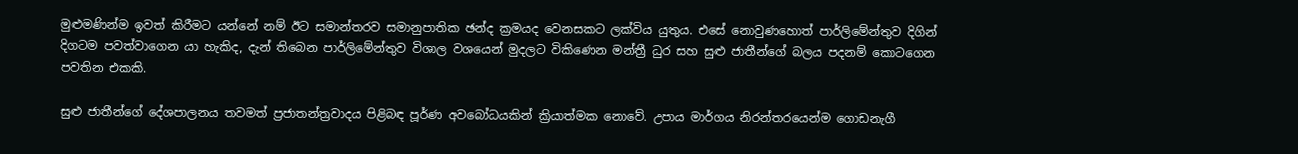මුළුමණින්ම ඉවත් කිරීමට යන්නේ නම් ඊට සමාන්තරව සමානුපාතික ඡන්ද ක්‍රමයද වෙනසකට ලක්විය යුතුය. එසේ නොවුණහොත් පාර්ලිමේන්තුව දිගින් දිගටම පවත්වාගෙන යා හැකිද, දැන් තිබෙන පාර්ලිමේන්තුව විශාල වශයෙන් මුදලට විකිණෙන මන්ත්‍රී ධුර සහ සුළු ජාතීන්ගේ බලය පදනම් කොටගෙන පවතින එකකි.

සුළු ජාතීන්ගේ දේශපාලනය තවමත් ප්‍රජාතන්ත්‍රවාදය පිළිබඳ පූර්ණ අවබෝධයකින් ක්‍රියාත්මක නොවේ. උපාය මාර්ගය නිරන්තරයෙන්ම ගොඩනැගී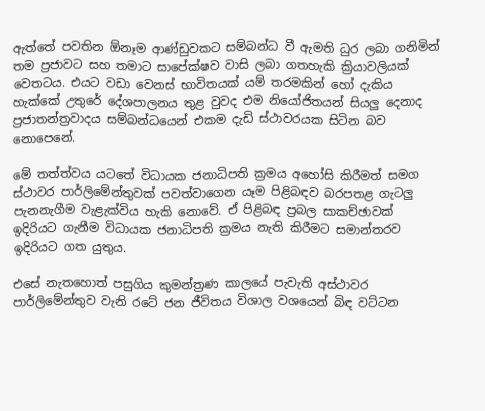ඇත්තේ පවතින ඕනෑම ආණ්ඩුවකට සම්බන්ධ වී ඇමති ධුර ලබා ගනිමින් තම ප්‍රජාවට සහ තමාට සාපේක්ෂව වාසි ලබා ගතහැකි ක්‍රියාවලියක් වෙතටය. එයට වඩා වෙනස් භාවිතයක් යම් තරමකින් හෝ දැකිය හැක්කේ උතුරේ දේශපාලනය තුළ වුවද එම නියෝජිතයන් සියලු දෙනාද ප්‍රජාතන්ත්‍රවාදය සම්බන්ධයෙන් එකම දැඩි ස්ථාවරයක සිටින බව නොපෙනේ.

මේ තත්ත්වය යටතේ විධායක ජනාධිපති ක්‍රමය අහෝසි කිරීමත් සමග ස්ථාවර පාර්ලිමේන්තුවක් පවත්වාගෙන යෑම පිළිබඳව බරපතළ ගැටලු පැනනැගීම වැළැක්විය හැකි නොවේ. ඒ පිළිබඳ ප්‍රබල සාකච්ඡාවක් ඉදිරියට ගැනීම විධායක ජනාධිපති ක්‍රමය නැති කිරීමට සමාන්තරව ඉදිරියට ගත යුතුය.

එසේ නැතහොත් පසුගිය කුමන්ත්‍රණ කාලයේ පැවැති අස්ථාවර පාර්ලිමේන්තුව වැනි රටේ ජන ජීවිතය විශාල වශයෙන් බිඳ වට්ටන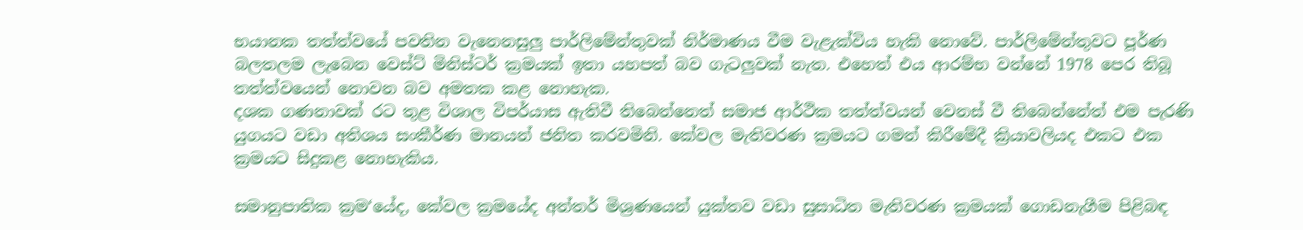භයානක තත්ත්වයේ පවතින වැනෙනසුලු පාර්ලිමේන්තුවක් නිර්මාණය වීම වැළැක්විය හැකි නොවේ. පාර්ලිමේන්තුවට පූර්ණ බලතලම ලැබෙන වෙස්ට් මිනිස්ටර් ක්‍රමයක් ඉතා යහපත් බව ගැටලුවක් නැත. එහෙත් එය ආරම්භ වන්නේ 1978 පෙර තිබූ තත්ත්වයෙන් නොවන බව අමතක කළ නොහැක.
දශක ගණනාවක් රට තුළ විශාල විපර්යාස ඇතිවී තිබෙන්නෙත් සමාජ ආර්ථික තත්ත්වයන් වෙනස් වී තිබෙන්නේත් එම පැරණි යුගයට වඩා අතිශය සංකීර්ණ මානයන් ජනිත කරවමිනි. කේවල මැතිවරණ ක්‍රමයට ගමන් කිරීමේදී ක්‍රියාවලියද එකට එක ක්‍රමයට සිදුකළ නොහැකිය.

සමානුපාතික ක්‍රම‘යේද, කේවල ක්‍රමයේද අන්තර් මිශ්‍රණයෙන් යුක්තව වඩා සුසාධිත මැතිවරණ ක්‍රමයක් ගොඩනැගීම පිළිබඳ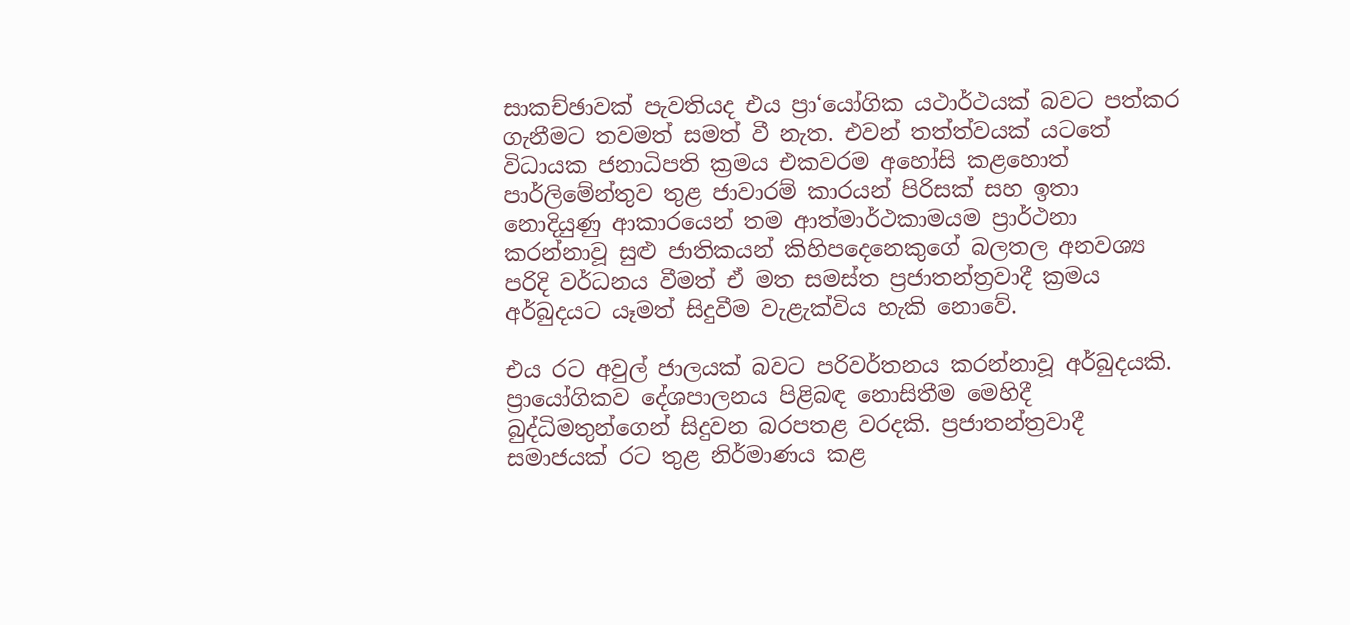සාකච්ඡාවක් පැවතියද එය ප්‍රා‘යෝගික යථාර්ථයක් බවට පත්කර ගැනීමට තවමත් සමත් වී නැත. එවන් තත්ත්වයක් යටතේ විධායක ජනාධිපති ක්‍රමය එකවරම අහෝසි කළහොත් පාර්ලිමේන්තුව තුළ ජාවාරම් කාරයන් පිරිසක් සහ ඉතා නොදියුණු ආකාරයෙන් තම ආත්මාර්ථකාමයම ප්‍රාර්ථනා කරන්නාවූ සුළු ජාතිකයන් කිහිපදෙනෙකුගේ බලතල අනවශ්‍ය පරිදි වර්ධනය වීමත් ඒ මත සමස්ත ප්‍රජාතන්ත්‍රවාදී ක්‍රමය අර්බුදයට යෑමත් සිදුවීම වැළැක්විය හැකි නොවේ.

එය රට අවුල් ජාලයක් බවට පරිවර්තනය කරන්නාවූ අර්බුදයකි. ප්‍රායෝගිකව දේශපාලනය පිළිබඳ නොසිතීම මෙහිදී බුද්ධිමතුන්ගෙන් සිදුවන බරපතළ වරදකි. ප්‍රජාතන්ත්‍රවාදී  සමාජයක් රට තුළ නිර්මාණය කළ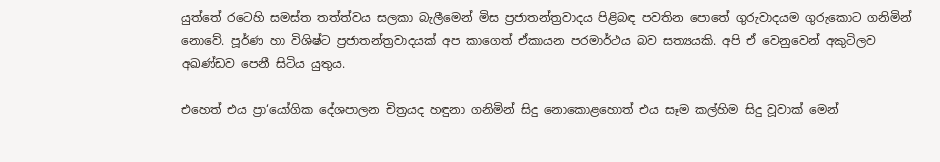යුත්තේ රටෙහි සමස්ත තත්ත්වය සලකා බැලීමෙන් මිස ප්‍රජාතන්ත්‍රවාදය පිළිබඳ පවතින පොතේ ගුරුවාදයම ගුරුකොට ගනිමින් නොවේ. පූර්ණ හා විශිෂ්ට ප්‍රජාතන්ත්‍රවාදයක් අප කාගෙත් ඒකායන පරමාර්ථය බව සත්‍යයකි. අපි ඒ වෙනුවෙන් අකුටිලව අඛණ්ඩව පෙනී සිටිය යුතුය.

එහෙත් එය ප්‍රා‘යෝගික දේශපාලන චිත්‍රයද හඳුනා ගනිමින් සිදු නොකොළහොත් එය සෑම කල්හිම සිදු වූවාක් මෙන්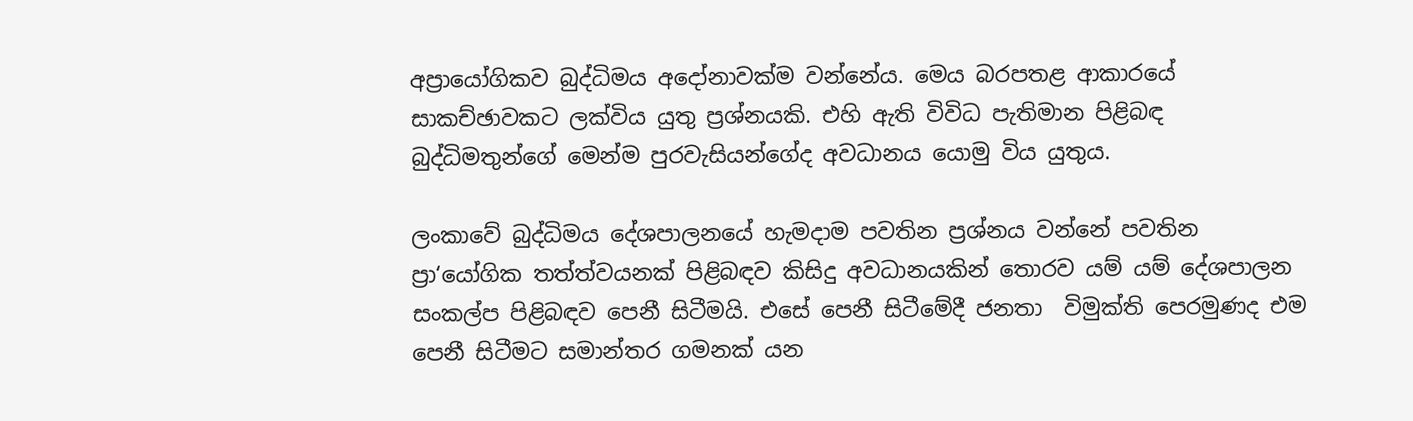අප්‍රායෝගිකව බුද්ධිමය අදෝනාවක්ම වන්නේය. මෙය බරපතළ ආකාරයේ සාකච්ඡාවකට ලක්විය යුතු ප්‍රශ්නයකි. එහි ඇති විවිධ පැතිමාන පිළිබඳ බුද්ධිමතුන්ගේ මෙන්ම පුරවැසියන්ගේද අවධානය යොමු විය යුතුය.

ලංකාවේ බුද්ධිමය දේශපාලනයේ හැමදාම පවතින ප්‍රශ්නය වන්නේ පවතින ප්‍රා‘යෝගික තත්ත්වයනක් පිළිබඳව කිසිදු අවධානයකින් තොරව යම් යම් දේශපාලන සංකල්ප පිළිබඳව පෙනී සිටීමයි. එසේ පෙනී සිටීමේදී ජනතා  විමුක්ති පෙරමුණද එම පෙනී සිටීමට සමාන්තර ගමනක් යන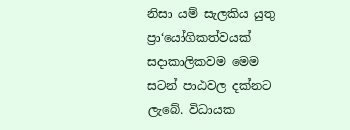නිසා යම් සැලකිය යුතු ප්‍රා‘යෝගිකත්වයක් සදාකාලිකවම මෙම සටන් පාඨවල දක්නට ලැබේ. විධායක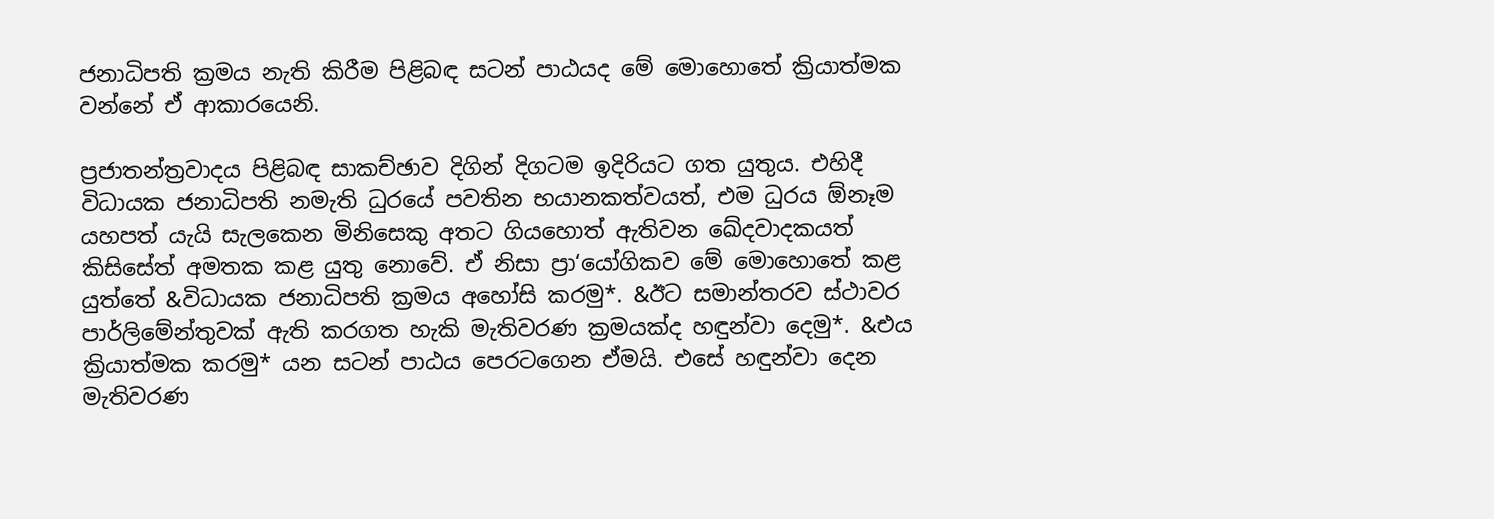ජනාධිපති ක්‍රමය නැති කිරීම පිළිබඳ සටන් පාඨයද මේ මොහොතේ ක්‍රියාත්මක වන්නේ ඒ ආකාරයෙනි.

ප්‍රජාතන්ත්‍රවාදය පිළිබඳ සාකච්ඡාව දිගින් දිගටම ඉදිරියට ගත යුතුය. එහිදී විධායක ජනාධිපති නමැති ධුරයේ පවතින භයානකත්වයත්, එම ධුරය ඕනෑම යහපත් යැයි ‍සැලකෙන මිනිසෙකු අතට ගියහොත් ඇතිවන ඛේදවාදකයත් කිසිසේත් අමතක කළ යුතු නොවේ. ඒ නිසා ප්‍රා‘යෝගිකව මේ මොහොතේ කළ යුත්තේ &විධායක ජනාධිපති ක්‍රමය අහෝසි කරමු*. &ඊට සමාන්තරව ස්ථාවර පාර්ලිමේන්තුවක් ඇති කරගත හැකි මැතිවරණ ක්‍රමයක්ද හඳුන්වා දෙමු*. &එය ක්‍රියාත්මක කරමු* යන සටන් පාඨය පෙරටගෙන ඒමයි. එසේ හඳුන්වා දෙන මැතිවරණ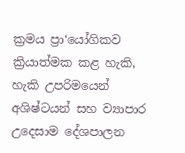ක්‍රමය ප්‍රා‘යෝගිකව ක්‍රියාත්මක කළ හැකි, හැකි උපරිමයෙන් අශිෂ්ටයන් සහ ව්‍යාපාර උදෙසාම දේශපාලන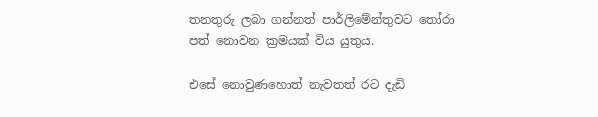තනතුරු ලබා ගන්නත් පාර්ලිමේන්තුවට තෝරා පත් නොවන ක්‍රමයක් විය යුතුය.

එසේ නොවුණහොත් නැවතත් රට දැඩි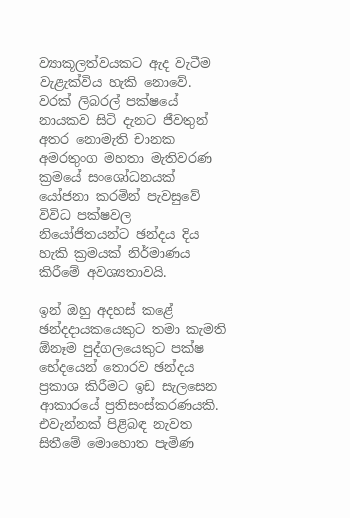ව්‍යාකූලත්වයකට ඇද වැටීම වැළැක්විය හැකි නොවේ. වරක් ලිබරල් පක්ෂයේ නායකව සිටි දැනට ජීවතුන් අතර නොමැති චානක අමරතුංග මහතා මැතිවරණ ක්‍රමයේ සංශෝධනයක් යෝජනා කරමින් පැවසුවේ විවිධ පක්ෂවල නියෝජිතයන්ට ඡන්දය දිය හැකි ක්‍රමයක් නිර්මාණය කිරීමේ අවශ්‍යතාවයි.

ඉන් ඔහු අදහස් කළේ ඡන්දදායකයෙකුට තමා කැමති ඕනෑම පුද්ගලයෙකුට පක්ෂ භේදයෙන් තොරව ඡන්දය ප්‍රකාශ කිරීමට ඉඩ සැලසෙන ආකාරයේ ප්‍රතිසංස්කරණයකි. එවැන්නක් පිළිබඳ නැවත සිතීමේ මොහොත පැමිණ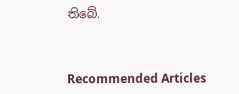තිබේ.



Recommended Articles